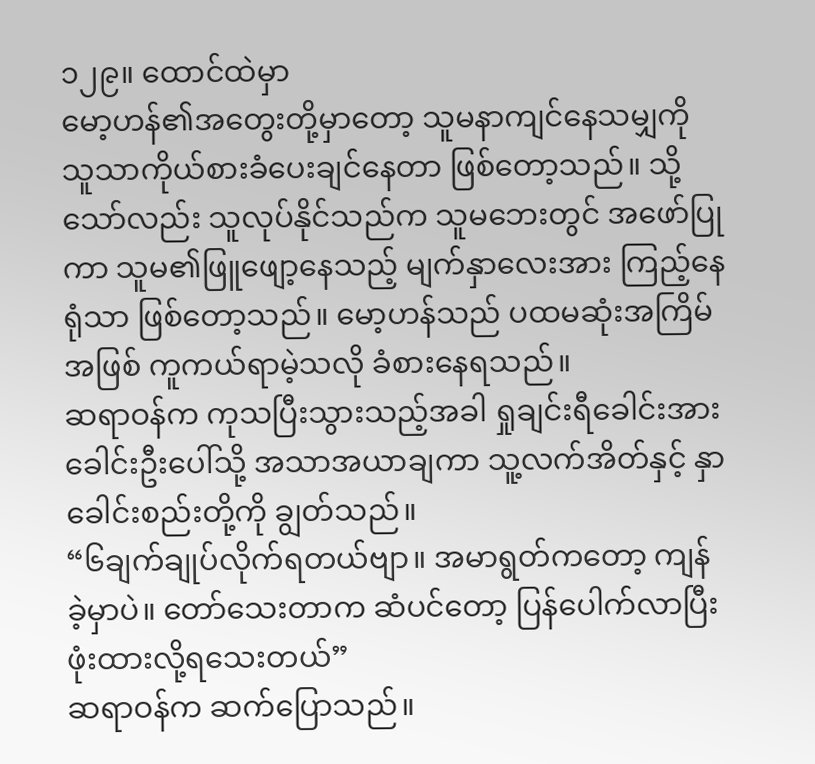၁၂၉။ ထောင်ထဲမှာ
မော့ဟန်၏အတွေးတို့မှာတော့ သူမနာကျင်နေသမျှကို သူသာကိုယ်စားခံပေးချင်နေတာ ဖြစ်တော့သည်။ သို့သော်လည်း သူလုပ်နိုင်သည်က သူမဘေးတွင် အဖော်ပြုကာ သူမ၏ဖြူဖျော့နေသည့် မျက်နှာလေးအား ကြည့်နေရုံသာ ဖြစ်တော့သည်။ မော့ဟန်သည် ပထမဆုံးအကြိမ်အဖြစ် ကူကယ်ရာမဲ့သလို ခံစားနေရသည်။
ဆရာဝန်က ကုသပြီးသွားသည့်အခါ ရှုချင်းရီခေါင်းအား ခေါင်းဦးပေါ်သို့ အသာအယာချကာ သူ့လက်အိတ်နှင့် နှာခေါင်းစည်းတို့ကို ချွတ်သည်။
“၆ချက်ချုပ်လိုက်ရတယ်ဗျာ။ အမာရွတ်ကတော့ ကျန်ခဲ့မှာပဲ။ တော်သေးတာက ဆံပင်တော့ ပြန်ပေါက်လာပြီး ဖုံးထားလို့ရသေးတယ်”
ဆရာဝန်က ဆက်ပြောသည်။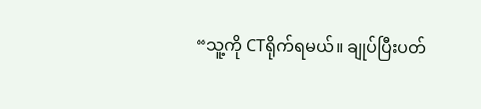“သူ့ကို CTရိုက်ရမယ်။ ချုပ်ပြီးပတ်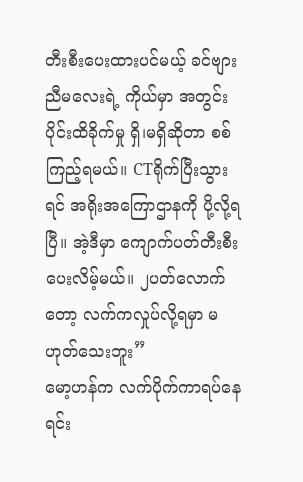တီးစီးပေးထားပင်မယ့် ခင်ဗျားညီမလေးရဲ့ ကိုယ်မှာ အတွင်းပိုင်းထိခိုက်မှု ရှိ၊မရှိဆိုတာ စစ်ကြည့်ရမယ်။ CTရိုက်ပြီးသွားရင် အရိုးအကြောဌာနကို ပို့လို့ရပြီ။ အဲ့ဒီမှာ ကျောက်ပတ်တီးစီးပေးလိမ့်မယ်။ ၂ပတ်လောက်တော့ လက်ကလှုပ်လို့ရမှာ မဟုတ်သေးဘူး”
မော့ဟန်က လက်ပိုက်ကာရပ်နေရင်း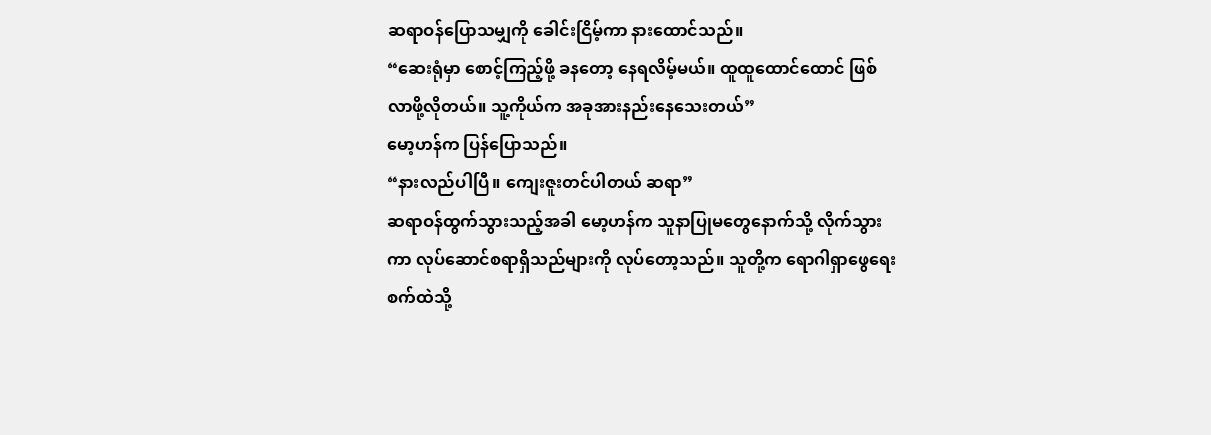ဆရာဝန်ပြောသမျှကို ခေါင်းငြိမ့်ကာ နားထောင်သည်။
“ဆေးရုံမှာ စောင့်ကြည့်ဖို့ ခနတော့ နေရလိမ့်မယ်။ ထူထူထောင်ထောင် ဖြစ်လာဖို့လိုတယ်။ သူ့ကိုယ်က အခုအားနည်းနေသေးတယ်”
မော့ဟန်က ပြန်ပြောသည်။
“နားလည်ပါပြီ။ ကျေးဇူးတင်ပါတယ် ဆရာ”
ဆရာဝန်ထွက်သွားသည့်အခါ မော့ဟန်က သူနာပြုမတွေနောက်သို့ လိုက်သွားကာ လုပ်ဆောင်စရာရှိသည်များကို လုပ်တော့သည်။ သူတို့က ရောဂါရှာဖွေရေးစက်ထဲသို့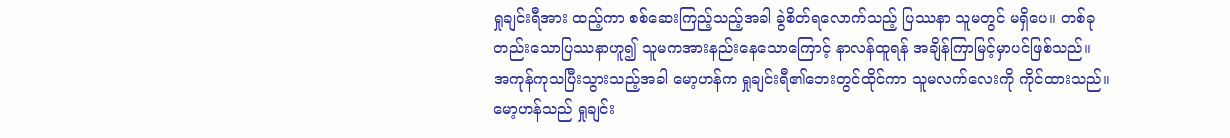ရှုချင်းရီအား ထည့်ကာ စစ်ဆေးကြည့်သည့်အခါ ခွဲစိတ်ရလောက်သည့် ပြဿနာ သူမတွင် မရှိပေ။ တစ်ခုတည်းသောပြဿနာဟူ၍ သူမကအားနည်းနေသောကြောင့် နာလန်ထူရန် အချိန်ကြာမြင့်မှာပင်ဖြစ်သည်။ အကုန်ကုသပြီးသွားသည့်အခါ မော့ဟန်က ရှုချင်းရီ၏ဘေးတွင်ထိုင်ကာ သူမလက်လေးကို ကိုင်ထားသည်။ မော့ဟန်သည် ရှုချင်း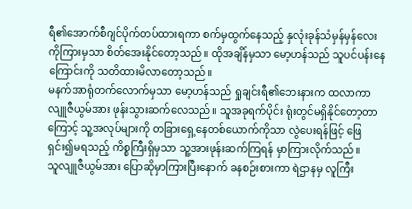ရီ၏အောက်စီဂျင်ပိုက်တပ်ထားရကာ စက်မှထွက်နေသည့် နှလုံးခုန်သံမှန်မှန်လေးကိုကြားမှသာ စိတ်အေးနိုင်တော့သည်။ ထိုအချိန်မှသာ မော့ဟန်သည် သူပင်ပန်းနေကြောင်းကို သတိထားမိလာတော့သည်။
မနက်အာရုံတက်လောက်မှသာ မော့ဟန်သည် ရှုချင်းရီ၏ဘေးနားက ထလာကာ လျူဇီယွမ်အား ဖုန်းသွားဆက်လေသည်။ သူအခုရက်ပိုင်း ရုံးတွင်မရှိနိုင်တော့တာကြောင့် သူ့အလုပ်များကို တခြားရှေ့နေတစ်ယောက်ကိုသာ လွဲပေးရန်ဖြင့် ဖြေရှင်း၍မရသည့် ကိစ္စကြီးရှိမှသာ သူ့အားဖုန်းဆက်ကြရန် မှာကြားလိုက်သည်။
သူလျူဇီယွမ်အား ပြောဆိုမှာကြားပြီးနောက် ခနစဉ်းစားကာ ရဲဌာနမှ လူကြီး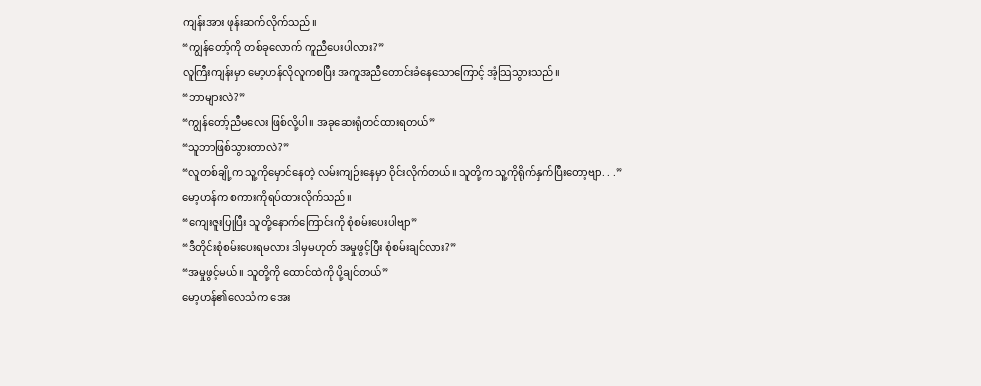ကျန်းအား ဖုန်းဆက်လိုက်သည်။
“ကျွန်တော့်ကို တစ်ခုလောက် ကူညီပေးပါလား?”
လူကြီးကျန်းမှာ မော့ဟန်လိုလူကစပြီး အကူအညီတောင်းခံနေသောကြောင့် အံ့သြသွားသည်။
“ဘာများလဲ?”
“ကျွန်တော့်ညီမလေး ဖြစ်လို့ပါ။ အခုဆေးရုံတင်ထားရတယ်”
“သူဘာဖြစ်သွားတာလဲ?”
“လူတစ်ချို့က သူ့ကိုမှောင်နေတဲ့ လမ်းကျဉ်းနေမှာ ဝိုင်းလိုက်တယ်။ သူတို့က သူ့ကိုရိုက်နှက်ပြီးတော့ဗျာ. . .”
မော့ဟန်က စကားကိုရပ်ထားလိုက်သည်။
“ကျေးဇူးပြုပြီး သူတို့နောက်ကြောင်းကို စုံစမ်းပေးပါဗျာ”
“ဒီတိုင်းစုံစမ်းပေးရမလား ဒါမှမဟုတ် အမှုဖွင့်ပြီး စုံစမ်းချင်လား?”
“အမှုဖွင့်မယ်။ သူတို့ကို ထောင်ထဲကို ပို့ချင်တယ်”
မော့ဟန်၏လေသံက အေး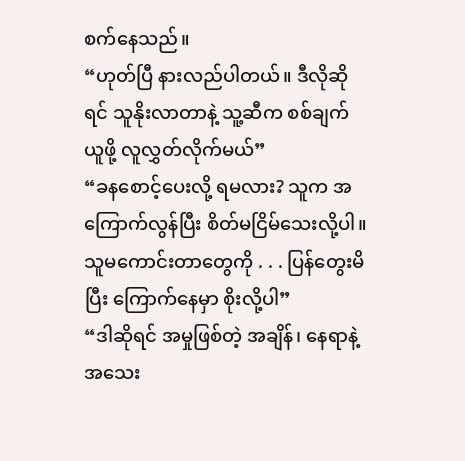စက်နေသည်။
“ဟုတ်ပြီ နားလည်ပါတယ်။ ဒီလိုဆိုရင် သူနိုးလာတာနဲ့ သူ့ဆီက စစ်ချက်ယူဖို့ လူလွှတ်လိုက်မယ်”
“ခနစောင့်ပေးလို့ ရမလား? သူက အကြောက်လွန်ပြီး စိတ်မငြိမ်သေးလို့ပါ။ သူမကောင်းတာတွေကို . . . ပြန်တွေးမိပြီး ကြောက်နေမှာ စိုးလို့ပါ”
“ဒါဆိုရင် အမှုဖြစ်တဲ့ အချိန်၊ နေရာနဲ့ အသေး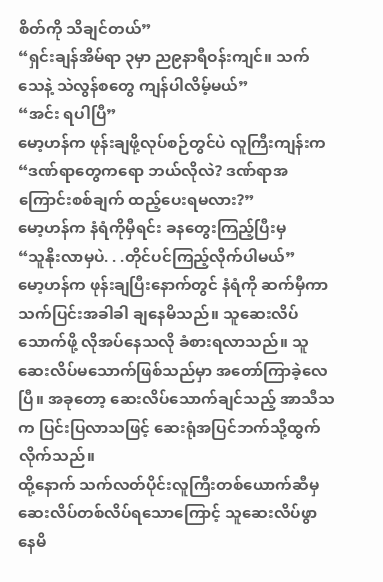စိတ်ကို သိချင်တယ်”
“ရှင်းချန်အိမ်ရာ ၃မှာ ည၉နာရီဝန်းကျင်။ သက်သေနဲ့ သဲလွန်စတွေ ကျန်ပါလိမ့်မယ်”
“အင်း ရပါပြီ”
မော့ဟန်က ဖုန်းချဖို့လုပ်စဉ်တွင်ပဲ လူကြီးကျန်းက
“ဒဏ်ရာတွေကရော ဘယ်လိုလဲ? ဒဏ်ရာအကြောင်းစစ်ချက် ထည့်ပေးရမလား?”
မော့ဟန်က နံရံကိုမှီရင်း ခနတွေးကြည့်ပြီးမှ
“သူနိုးလာမှပဲ. . .တိုင်ပင်ကြည့်လိုက်ပါမယ်”
မော့ဟန်က ဖုန်းချပြီးနောက်တွင် နံရံကို ဆက်မှီကာ သက်ပြင်းအခါခါ ချနေမိသည်။ သူဆေးလိပ်သောက်ဖို့ လိုအပ်နေသလို ခံစားရလာသည်။ သူဆေးလိပ်မသောက်ဖြစ်သည်မှာ အတော်ကြာခဲ့လေပြီ။ အခုတော့ ဆေးလိပ်သောက်ချင်သည့် အာသီသက ပြင်းပြလာသဖြင့် ဆေးရုံအပြင်ဘက်သို့ထွက်လိုက်သည်။
ထို့နောက် သက်လတ်ပိုင်းလူကြီးတစ်ယောက်ဆီမှ ဆေးလိပ်တစ်လိပ်ရသောကြောင့် သူဆေးလိပ်ဖွာနေမိ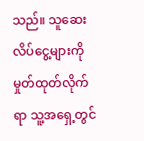သည်။ သူဆေးလိပ်ငွေ့များကို မှုတ်ထုတ်လိုက်ရာ သူ့အရှေ့တွင်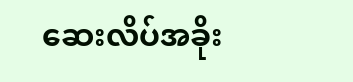ဆေးလိပ်အခိုး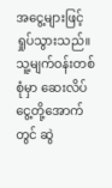အငွေ့များဖြင့် ရှုပ်သွားသည်။ သူ့မျက်ဝန်းတစ်စုံမှာ ဆေးလိပ်ငွေ့တို့အောက်တွင် ဆွဲ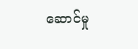ဆောင်မှု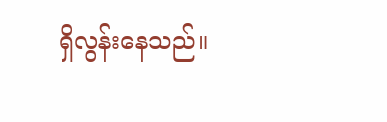ရှိလွန်းနေသည်။